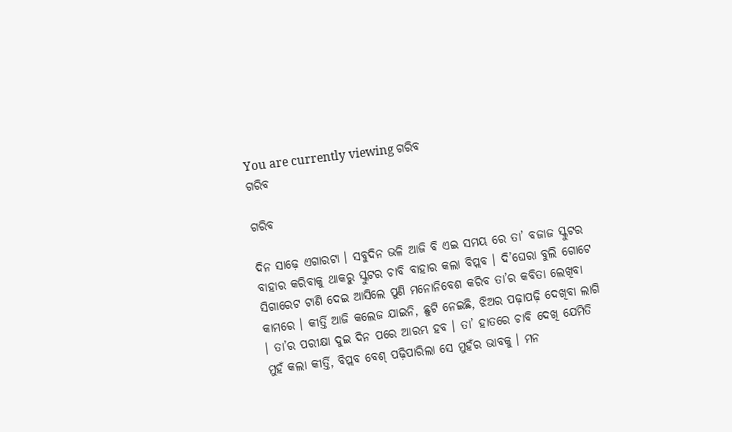You are currently viewing ଗରିବ
ଗରିବ

ଗରିବ

ଦିନ ସାଢ଼େ ଏଗାରଟା । ସବୁଦିନ ଭଳି ଆଜି ବି ଏଇ ସମୟ ରେ ତା’ ବଜାଜ ସ୍କୁଟର ବାହାର କରିବାକୁ ଥାକରୁ ସ୍କୁଟର ଚାବି ବାହାର କଲା ବିପ୍ଲବ । ଦି’ଘେରା ବୁଲି ଗୋଟେ ସିଗାରେଟ ଟାଣି ଦେଇ ଆସିଲେ ପୁଣି ମନୋନିବେଶ କରିବ ତା’ର କବିତା ଲେଖିବା କାମରେ । କୀର୍ତ୍ତି ଆଜି କଲେଜ ଯାଇନି, ଛୁଟି ନେଇଛି, ଝିଅର ପଢ଼ାପଢ଼ି ଦେଖିବା ଲାଗି । ତା’ର ପରୀକ୍ଷା ଦୁଇ ଦିନ ପରେ ଆରମ୍ଭ ହବ । ତା’ ହାତରେ ଚାବି ଦେଖି ଯେମିତି ମୁହଁ କଲା କୀର୍ତ୍ତି, ବିପ୍ଲବ ବେଶ୍ ପଢ଼ିପାରିଲା ସେ ମୁହଁର ଭାବକୁ । ମନ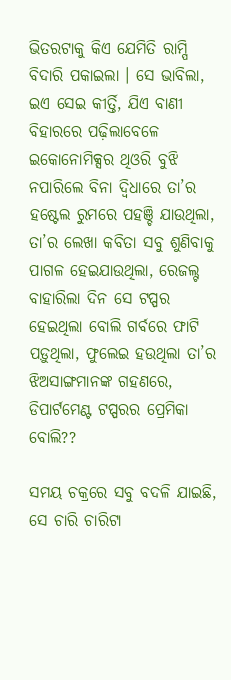ଭିତରଟାକୁ କିଏ ଯେମିତି ରାମ୍ପି ବିଦାରି ପକାଇଲା । ସେ ଭାବିଲା, ଇଏ ସେଇ କୀର୍ତ୍ତି, ଯିଏ ବାଣୀ ବିହାରରେ ପଢ଼ିଲାବେଳେ ଇକୋନୋମିକ୍ସର ଥିଓରି ବୁଝି ନପାରିଲେ ବିନା ଦ୍ଵିଧାରେ ତା’ର ହଷ୍ଟେଲ ରୁମରେ ପହଞ୍ଚି ଯାଉଥିଲା, ତା’ର ଲେଖା କବିତା ସବୁ ଶୁଣିବାକୁ ପାଗଳ ହେଇଯାଉଥିଲା, ରେଜଲ୍ଟ ବାହାରିଲା ଦିନ ସେ ଟପ୍ପର ହେଇଥିଲା ବୋଲି ଗର୍ବରେ ଫାଟି ପଡ଼ୁଥିଲା, ଫୁଲେଇ ହଉଥିଲା ତା’ର ଝିଅସାଙ୍ଗମାନଙ୍କ ଗହଣରେ, ଡିପାର୍ଟମେଣ୍ଟ ଟପ୍ପରର ପ୍ରେମିକା ବୋଲି??

ସମୟ ଚକ୍ରରେ ସବୁ ବଦଳି ଯାଇଛି, ସେ ଚାରି ଚାରିଟା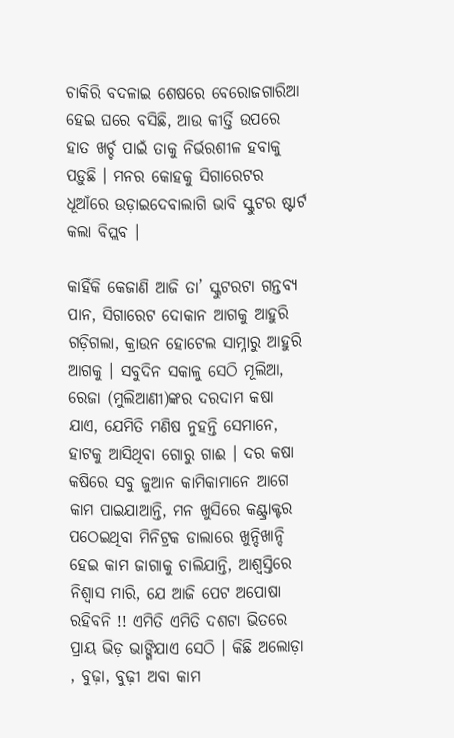ଚାକିରି ବଦଳାଇ ଶେଷରେ ବେରୋଜଗାରିଆ ହେଇ ଘରେ ବସିଛି, ଆଉ କୀର୍ତ୍ତି ଉପରେ ହାତ ଖର୍ଚ୍ଚ ପାଇଁ ତାକୁ ନିର୍ଭରଶୀଳ ହବାକୁ ପଡ଼ୁଛି । ମନର କୋହକୁ ସିଗାରେଟର ଧୂଆଁରେ ଉଡ଼ାଇଦେବାଲାଗି ଭାବି ସ୍କୁଟର ଷ୍ଟାର୍ଟ କଲା ବିପ୍ଲବ ।

କାହିଁକି କେଜାଣି ଆଜି ତା’ ସ୍କୁଟରଟା ଗନ୍ତବ୍ୟ ପାନ, ସିଗାରେଟ ଦୋକାନ ଆଗକୁ ଆହୁରି ଗଡ଼ିଗଲା, କ୍ରାଉନ ହୋଟେଲ ସାମ୍ନାରୁ ଆହୁରି ଆଗକୁ । ସବୁଦିନ ସକାଳୁ ସେଠି ମୂଲିଆ, ରେଜା (ମୁଲିଆଣୀ)ଙ୍କର ଦରଦାମ କଷା ଯାଏ, ଯେମିତି ମଣିଷ ନୁହନ୍ତି ସେମାନେ, ହାଟକୁ ଆସିଥିବା ଗୋରୁ ଗାଈ । ଦର କଷା କଷିରେ ସବୁ ଜୁଆନ କାମିକାମାନେ ଆଗେ କାମ ପାଇଯାଆନ୍ତି, ମନ ଖୁସିରେ କଣ୍ଟ୍ରାକ୍ଟର ପଠେଇଥିବା ମିନିଟ୍ରକ ଡାଲାରେ ଖୁନ୍ଦିଖାନ୍ଦି ହେଇ କାମ ଜାଗାକୁ ଚାଲିଯାନ୍ତି, ଆଶ୍ଵସ୍ତିରେ ନିଶ୍ଵାସ ମାରି, ଯେ ଆଜି ପେଟ ଅପୋଷା ରହିବନି !! ଏମିତି ଏମିତି ଦଶଟା ଭିତରେ ପ୍ରାୟ ଭିଡ଼ ଭାଙ୍ଗିଯାଏ ସେଠି । କିଛି ଅଲୋଡ଼ା , ବୁଢ଼ା, ବୁଢ଼ୀ ଅବା କାମ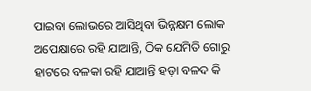ପାଇବା ଲୋଭରେ ଆସିଥିବା ଭିନ୍ନକ୍ଷମ ଲୋକ ଅପେକ୍ଷାରେ ରହି ଯାଆନ୍ତି, ଠିକ ଯେମିତି ଗୋରୁ ହାଟରେ ବଳକା ରହି ଯାଆନ୍ତି ହଡ଼ା ବଳଦ କି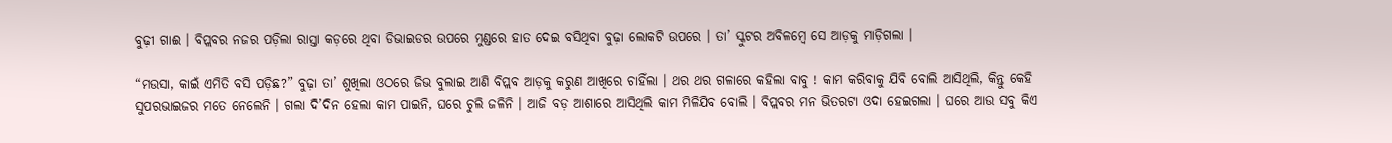ବୁଢ଼ୀ ଗାଈ । ବିପ୍ଲବର ନଜର ପଡ଼ିଲା ରାସ୍ତା କଡ଼ରେ ଥିବା ଡିଭାଇଡର ଉପରେ ମୁଣ୍ଡରେ ହାତ ଦେଇ ବସିଥିବା ବୁଢ଼ା ଲୋକଟି ଉପରେ । ତା’ ସ୍କୁଟର ଅବିଳମ୍ବେ ସେ ଆଡ଼କୁ ମାଡ଼ିଗଲା ।

“ମଉସା, କାଇଁ ଏମିତି ବସି ପଡ଼ିଛ?” ବୁଢ଼ା ତା’ ଶୁଖିଲା ଓଠରେ ଜିଭ ବୁଲାଇ ଆଣି ବିପ୍ଲବ ଆଡ଼କୁ କରୁଣ ଆଖିରେ ଚାହିଁଲା । ଥର ଥର ଗଳାରେ କହିଲା ବାବୁ ! କାମ କରିବାକୁ ଯିବି ବୋଲି ଆସିଥିଲି, କିନ୍ତୁ କେହି ସୁପରଭାଇଜର ମତେ ନେଲେନି । ଗଲା ଦି’ଦିନ ହେଲା କାମ ପାଇନି, ଘରେ ଚୁଲି ଜଳିନି । ଆଜି ବଡ଼ ଆଶାରେ ଆସିଥିଲି କାମ ମିଳିଯିବ ବୋଲି । ବିପ୍ଲବର ମନ ଭିତରଟା ଓଦା ହେଇଗଲା । ଘରେ ଆଉ ସବୁ କିଏ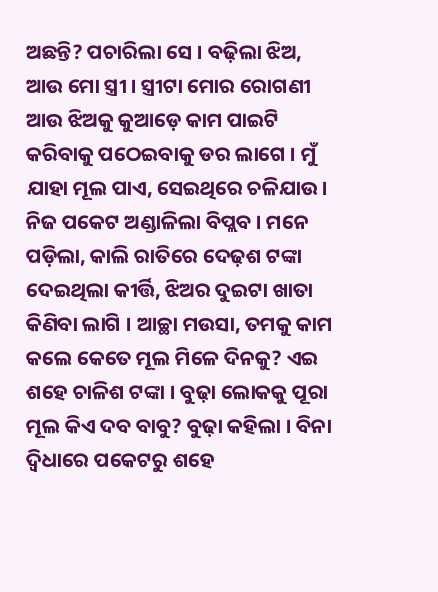ଅଛନ୍ତି? ପଚାରିଲା ସେ । ବଢ଼ିଲା ଝିଅ, ଆଉ ମୋ ସ୍ତ୍ରୀ । ସ୍ତ୍ରୀଟା ମୋର ରୋଗଣୀ ଆଉ ଝିଅକୁ କୁଆଡ଼େ କାମ ପାଇଟି କରିବାକୁ ପଠେଇବାକୁ ଡର ଲାଗେ । ମୁଁ ଯାହା ମୂଲ ପାଏ, ସେଇଥିରେ ଚଳିଯାଉ । ନିଜ ପକେଟ ଅଣ୍ଡାଳିଲା ବିପ୍ଲବ । ମନେ ପଡ଼ିଲା, କାଲି ରାତିରେ ଦେଢ଼ଶ ଟଙ୍କା ଦେଇଥିଲା କୀର୍ତ୍ତି, ଝିଅର ଦୁଇଟା ଖାତା କିଣିବା ଲାଗି । ଆଚ୍ଛା ମଉସା, ତମକୁ କାମ କଲେ କେତେ ମୂଲ ମିଳେ ଦିନକୁ? ଏଇ ଶହେ ଚାଳିଶ ଟଙ୍କା । ବୁଢ଼ା ଲୋକକୁ ପୂରା ମୂଲ କିଏ ଦବ ବାବୁ? ବୁଢ଼ା କହିଲା । ବିନା ଦ୍ଵିଧାରେ ପକେଟରୁ ଶହେ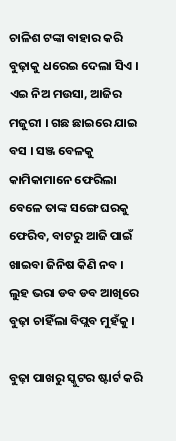ଚାଳିଶ ଟଙ୍କା ବାହାର କରି ବୁଢ଼ାକୁ ଧରେଇ ଦେଲା ସିଏ । ଏଇ ନିଅ ମଉସା, ଆଜିର ମଜୁରୀ । ଗଛ ଛାଇରେ ଯାଇ ବସ । ସଞ୍ଜ ବେଳକୁ କାମିକାମାନେ ଫେରିଲା ବେଳେ ତାଙ୍କ ସଙ୍ଗେ ଘରକୁ ଫେରିବ, ବାଟରୁ ଆଜି ପାଇଁ ଖାଇବା ଜିନିଷ କିଣି ନବ । ଲୁହ ଭରା ଡବ ଡବ ଆଖିରେ ବୁଢ଼ା ଚାହିଁଲା ବିପ୍ଲବ ମୁହଁକୁ ।

ବୁଢ଼ା ପାଖରୁ ସ୍କୁଟର ଷ୍ଟାର୍ଟ କରି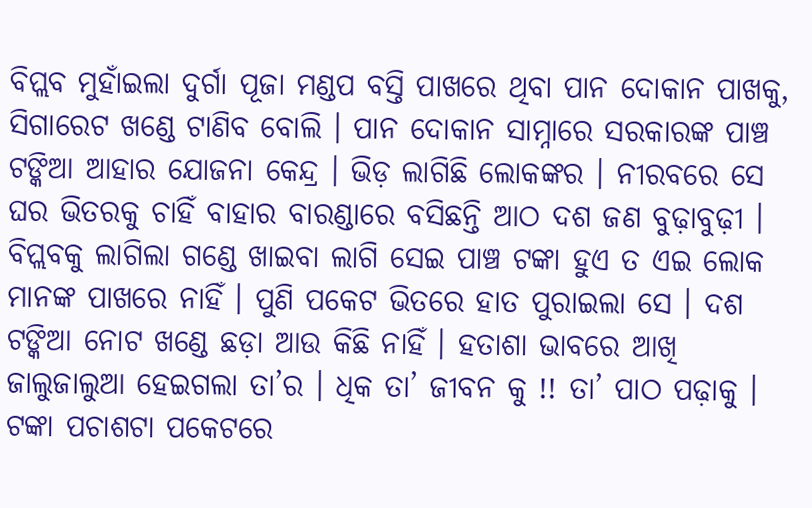ବିପ୍ଲବ ମୁହାଁଇଲା ଦୁର୍ଗା ପୂଜା ମଣ୍ଡପ ବସ୍ତି ପାଖରେ ଥିବା ପାନ ଦୋକାନ ପାଖକୁ, ସିଗାରେଟ ଖଣ୍ଡେ ଟାଣିବ ବୋଲି । ପାନ ଦୋକାନ ସାମ୍ନାରେ ସରକାରଙ୍କ ପାଞ୍ଚ ଟଙ୍କିଆ ଆହାର ଯୋଜନା କେନ୍ଦ୍ର । ଭିଡ଼ ଲାଗିଛି ଲୋକଙ୍କର । ନୀରବରେ ସେ ଘର ଭିତରକୁ ଚାହିଁ ବାହାର ବାରଣ୍ଡାରେ ବସିଛନ୍ତି ଆଠ ଦଶ ଜଣ ବୁଢ଼ାବୁଢ଼ୀ । ବିପ୍ଲବକୁ ଲାଗିଲା ଗଣ୍ଡେ ଖାଇବା ଲାଗି ସେଇ ପାଞ୍ଚ ଟଙ୍କା ହୁଏ ତ ଏଇ ଲୋକ ମାନଙ୍କ ପାଖରେ ନାହିଁ । ପୁଣି ପକେଟ ଭିତରେ ହାତ ପୁରାଇଲା ସେ । ଦଶ ଟଙ୍କିଆ ନୋଟ ଖଣ୍ଡେ ଛଡ଼ା ଆଉ କିଛି ନାହିଁ । ହତାଶା ଭାବରେ ଆଖି ଜାଲୁଜାଲୁଆ ହେଇଗଲା ତା’ର । ଧିକ ତା’ ଜୀବନ କୁ !! ତା’ ପାଠ ପଢ଼ାକୁ । ଟଙ୍କା ପଚାଶଟା ପକେଟରେ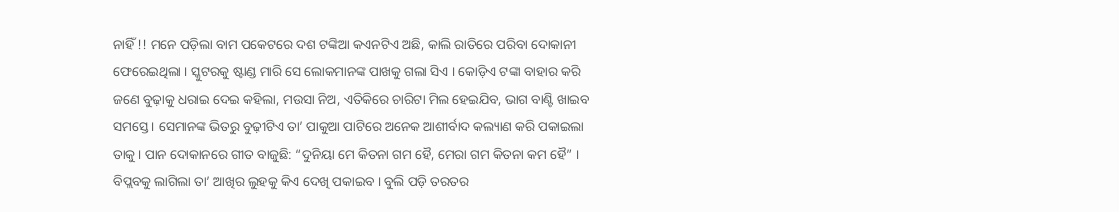ନାହିଁ !! ମନେ ପଡ଼ିଲା ବାମ ପକେଟରେ ଦଶ ଟଙ୍କିଆ କଏନଟିଏ ଅଛି, କାଲି ରାତିରେ ପରିବା ଦୋକାନୀ ଫେରେଇଥିଲା । ସ୍କୁଟରକୁ ଷ୍ଟାଣ୍ଡ ମାରି ସେ ଲୋକମାନଙ୍କ ପାଖକୁ ଗଲା ସିଏ । କୋଡ଼ିଏ ଟଙ୍କା ବାହାର କରି ଜଣେ ବୁଢ଼ାକୁ ଧରାଇ ଦେଇ କହିଲା, ମଉସା ନିଅ, ଏତିକିରେ ଚାରିଟା ମିଲ ହେଇଯିବ, ଭାଗ ବାଣ୍ଟି ଖାଇବ ସମସ୍ତେ । ସେମାନଙ୍କ ଭିତରୁ ବୁଢ଼ୀଟିଏ ତା’ ପାକୁଆ ପାଟିରେ ଅନେକ ଆଶୀର୍ବାଦ କଲ୍ୟାଣ କରି ପକାଇଲା ତାକୁ । ପାନ ଦୋକାନରେ ଗୀତ ବାଜୁଛି: “ଦୁନିୟା ମେ କିତନା ଗମ ହୈ, ମେରା ଗମ କିତନା କମ ହୈ” । ବିପ୍ଲବକୁ ଲାଗିଲା ତା’ ଆଖିର ଲୁହକୁ କିଏ ଦେଖି ପକାଇବ । ବୁଲି ପଡ଼ି ତରତର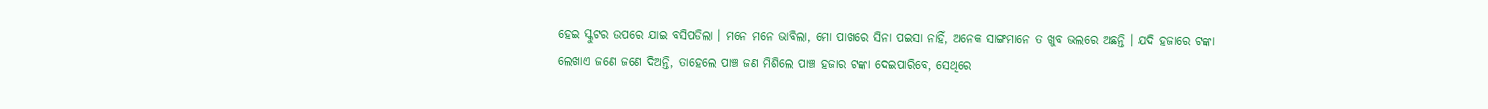ହେଇ ସ୍କୁଟର ଉପରେ ଯାଇ ବସିପଡିଲା । ମନେ ମନେ ଭାବିଲା, ମୋ ପାଖରେ ସିନା ପଇସା ନାହିଁ, ଅନେକ ସାଙ୍ଗମାନେ ତ ଖୁବ ଭଲରେ ଅଛନ୍ତି । ଯଦି ହଜାରେ ଟଙ୍କା ଲେଖାଏ ଜଣେ ଜଣେ ଦିଅନ୍ତି, ତାହେଲେ ପାଞ୍ଚ ଜଣ ମିଶିଲେ ପାଞ୍ଚ ହଜାର ଟଙ୍କା ଦେଇପାରିବେ, ସେଥିରେ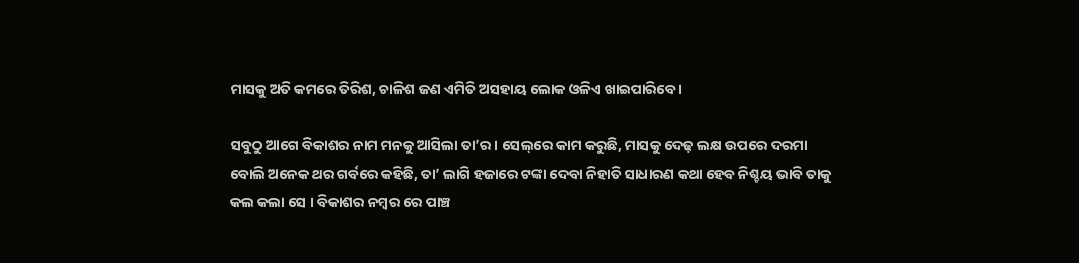ମାସକୁ ଅତି କମରେ ତିରିଶ, ଚାଳିଶ ଜଣ ଏମିତି ଅସହାୟ ଲୋକ ଓଳିଏ ଖାଇପାରିବେ ।

ସବୁଠୁ ଆଗେ ବିକାଶର ନାମ ମନକୁ ଆସିଲା ତା’ର । ସେଲ୍‌ରେ କାମ କରୁଛି, ମାସକୁ ଦେଢ଼ ଲକ୍ଷ ଉପରେ ଦରମା ବୋଲି ଅନେକ ଥର ଗର୍ବରେ କହିଛି, ତା’ ଲାଗି ହଜାରେ ଟଙ୍କା ଦେବା ନିହାତି ସାଧାରଣ କଥା ହେବ ନିଶ୍ଚୟ ଭାବି ତାକୁ କଲ କଲା ସେ । ବିକାଶର ନମ୍ବର ରେ ପାଞ୍ଚ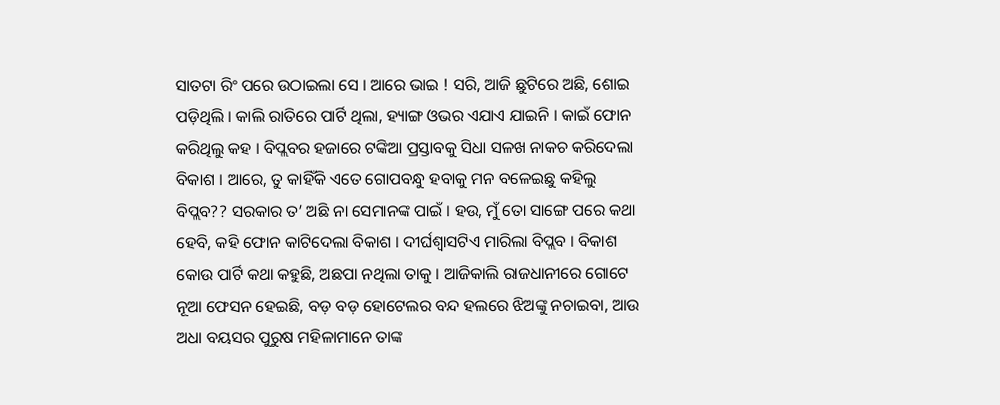ସାତଟା ରିଂ ପରେ ଉଠାଇଲା ସେ । ଆରେ ଭାଇ ! ସରି, ଆଜି ଛୁଟିରେ ଅଛି, ଶୋଇ ପଡ଼ିଥିଲି । କାଲି ରାତିରେ ପାର୍ଟି ଥିଲା, ହ୍ୟାଙ୍ଗ ଓଭର ଏଯାଏ ଯାଇନି । କାଇଁ ଫୋନ କରିଥିଲୁ କହ । ବିପ୍ଲବର ହଜାରେ ଟଙ୍କିଆ ପ୍ରସ୍ତାବକୁ ସିଧା ସଳଖ ନାକଚ କରିଦେଲା ବିକାଶ । ଆରେ, ତୁ କାହିଁକି ଏତେ ଗୋପବନ୍ଧୁ ହବାକୁ ମନ ବଳେଇଛୁ କହିଲୁ ବିପ୍ଲବ?? ସରକାର ତ’ ଅଛି ନା ସେମାନଙ୍କ ପାଇଁ । ହଉ, ମୁଁ ତୋ ସାଙ୍ଗେ ପରେ କଥା ହେବି, କହି ଫୋନ କାଟିଦେଲା ବିକାଶ । ଦୀର୍ଘଶ୍ଵାସଟିଏ ମାରିଲା ବିପ୍ଲବ । ବିକାଶ କୋଉ ପାର୍ଟି କଥା କହୁଛି, ଅଛପା ନଥିଲା ତାକୁ । ଆଜିକାଲି ରାଜଧାନୀରେ ଗୋଟେ ନୂଆ ଫେସନ ହେଇଛି, ବଡ଼ ବଡ଼ ହୋଟେଲର ବନ୍ଦ ହଲରେ ଝିଅଙ୍କୁ ନଚାଇବା, ଆଉ ଅଧା ବୟସର ପୁରୁଷ ମହିଳାମାନେ ତାଙ୍କ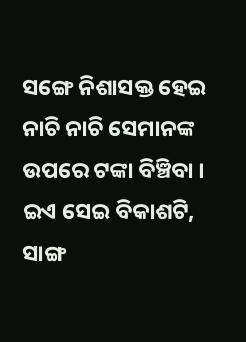ସଙ୍ଗେ ନିଶାସକ୍ତ ହେଇ ନାଚି ନାଚି ସେମାନଙ୍କ ଉପରେ ଟଙ୍କା ବିଞ୍ଚିବା । ଇଏ ସେଇ ବିକାଶଟି, ସାଙ୍ଗ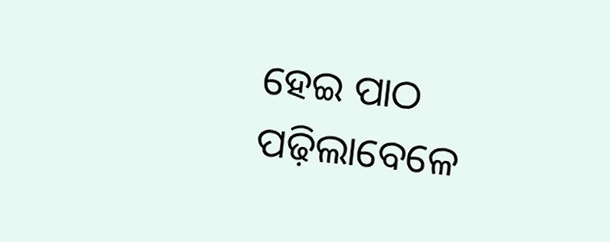ହେଇ ପାଠ ପଢ଼ିଲାବେଳେ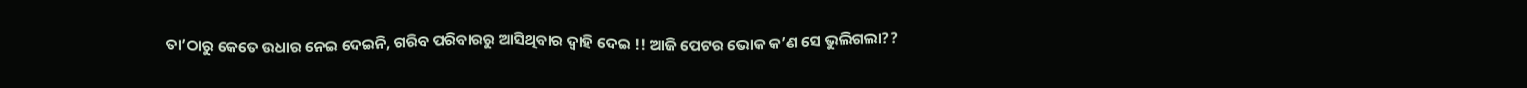ତା’ଠାରୁ କେତେ ଉଧାର ନେଇ ଦେଇନି, ଗରିବ ପରିବାରରୁ ଆସିଥିବାର ଦ୍ଵାହି ଦେଇ !! ଆଜି ପେଟର ଭୋକ କ’ଣ ସେ ଭୁଲିଗଲା??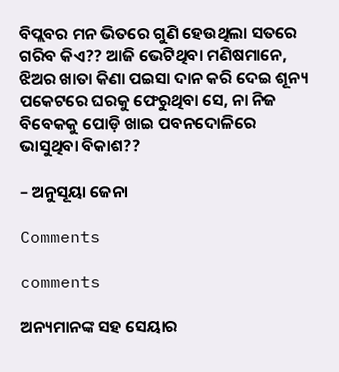ବିପ୍ଲବର ମନ ଭିତରେ ଗୁଣି ହେଉଥିଲା ସତରେ ଗରିବ କିଏ?? ଆଜି ଭେଟିଥିବା ମଣିଷମାନେ, ଝିଅର ଖାତା କିଣା ପଇସା ଦାନ କରି ଦେଇ ଶୂନ୍ୟ ପକେଟରେ ଘରକୁ ଫେରୁଥିବା ସେ, ନା ନିଜ ବିବେକକୁ ପୋଡ଼ି ଖାଇ ପବନଦୋଳିରେ ଭାସୁଥିବା ବିକାଶ??

– ଅନୁସୂୟା ଜେନା

Comments

comments

ଅନ୍ୟମାନଙ୍କ ସହ ସେୟାର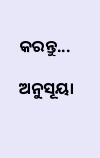କରନ୍ତୁ...

ଅନୁସୂୟା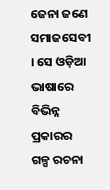ଜେନା ଜଣେ ସମାଜସେବୀ । ସେ ଓଡ଼ିଆ ଭାଷାରେ ବିଭିନ୍ନ ପ୍ରକାରର ଗଳ୍ପ ରଚନା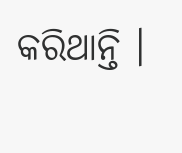କରିଥାନ୍ତି ।